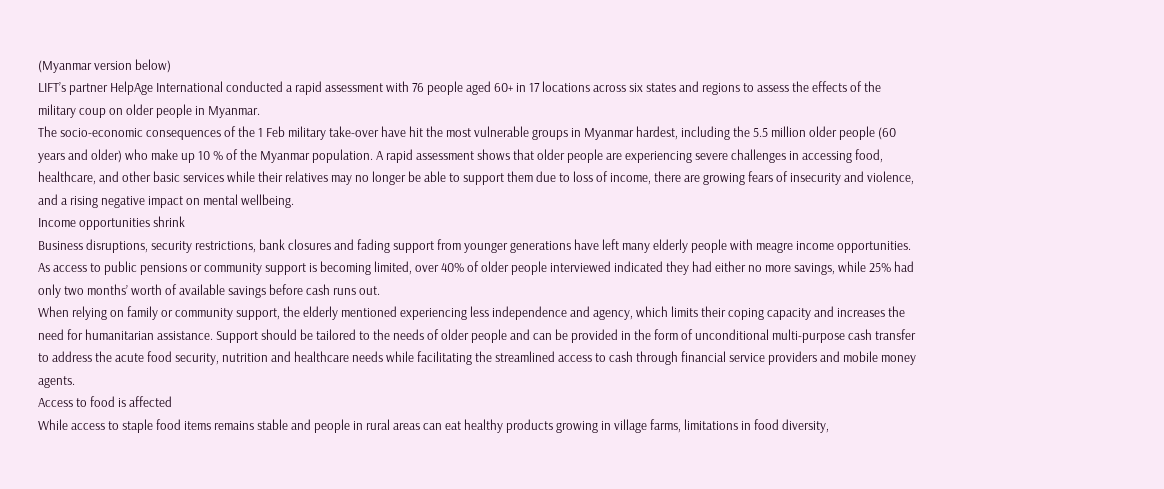(Myanmar version below)
LIFT’s partner HelpAge International conducted a rapid assessment with 76 people aged 60+ in 17 locations across six states and regions to assess the effects of the military coup on older people in Myanmar.
The socio-economic consequences of the 1 Feb military take-over have hit the most vulnerable groups in Myanmar hardest, including the 5.5 million older people (60 years and older) who make up 10 % of the Myanmar population. A rapid assessment shows that older people are experiencing severe challenges in accessing food, healthcare, and other basic services while their relatives may no longer be able to support them due to loss of income, there are growing fears of insecurity and violence, and a rising negative impact on mental wellbeing.
Income opportunities shrink
Business disruptions, security restrictions, bank closures and fading support from younger generations have left many elderly people with meagre income opportunities. As access to public pensions or community support is becoming limited, over 40% of older people interviewed indicated they had either no more savings, while 25% had only two months’ worth of available savings before cash runs out.
When relying on family or community support, the elderly mentioned experiencing less independence and agency, which limits their coping capacity and increases the need for humanitarian assistance. Support should be tailored to the needs of older people and can be provided in the form of unconditional multi-purpose cash transfer to address the acute food security, nutrition and healthcare needs while facilitating the streamlined access to cash through financial service providers and mobile money agents.
Access to food is affected
While access to staple food items remains stable and people in rural areas can eat healthy products growing in village farms, limitations in food diversity,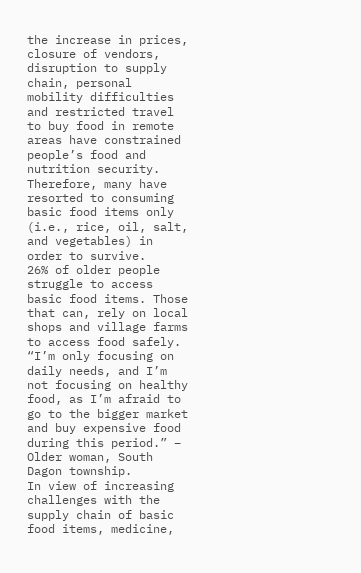the increase in prices, closure of vendors, disruption to supply chain, personal mobility difficulties and restricted travel to buy food in remote areas have constrained people’s food and nutrition security. Therefore, many have resorted to consuming basic food items only (i.e., rice, oil, salt, and vegetables) in order to survive.
26% of older people struggle to access basic food items. Those that can, rely on local shops and village farms to access food safely. “I’m only focusing on daily needs, and I’m not focusing on healthy food, as I’m afraid to go to the bigger market and buy expensive food during this period.” – Older woman, South Dagon township.
In view of increasing challenges with the supply chain of basic food items, medicine,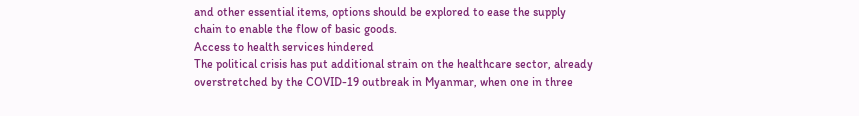and other essential items, options should be explored to ease the supply chain to enable the flow of basic goods.
Access to health services hindered
The political crisis has put additional strain on the healthcare sector, already overstretched by the COVID-19 outbreak in Myanmar, when one in three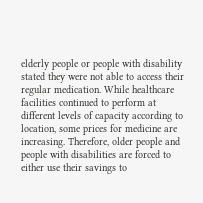elderly people or people with disability stated they were not able to access their regular medication. While healthcare facilities continued to perform at different levels of capacity according to location, some prices for medicine are increasing. Therefore, older people and people with disabilities are forced to either use their savings to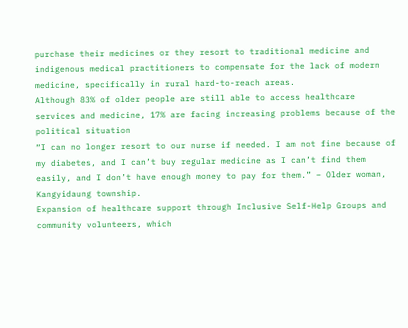purchase their medicines or they resort to traditional medicine and indigenous medical practitioners to compensate for the lack of modern medicine, specifically in rural hard-to-reach areas.
Although 83% of older people are still able to access healthcare services and medicine, 17% are facing increasing problems because of the political situation
“I can no longer resort to our nurse if needed. I am not fine because of my diabetes, and I can’t buy regular medicine as I can’t find them easily, and I don’t have enough money to pay for them.” – Older woman, Kangyidaung township.
Expansion of healthcare support through Inclusive Self-Help Groups and community volunteers, which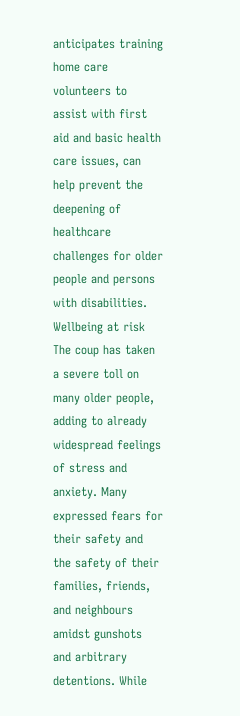anticipates training home care volunteers to assist with first aid and basic health care issues, can help prevent the deepening of healthcare challenges for older people and persons with disabilities.
Wellbeing at risk
The coup has taken a severe toll on many older people, adding to already widespread feelings of stress and anxiety. Many expressed fears for their safety and the safety of their families, friends, and neighbours amidst gunshots and arbitrary detentions. While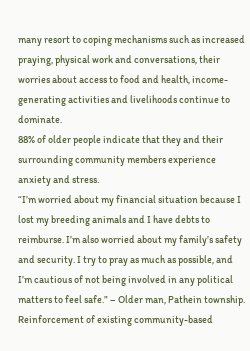many resort to coping mechanisms such as increased praying, physical work and conversations, their worries about access to food and health, income-generating activities and livelihoods continue to dominate.
88% of older people indicate that they and their surrounding community members experience anxiety and stress.
“I’m worried about my financial situation because I lost my breeding animals and I have debts to reimburse. I’m also worried about my family’s safety and security. I try to pray as much as possible, and I’m cautious of not being involved in any political matters to feel safe.” – Older man, Pathein township.
Reinforcement of existing community-based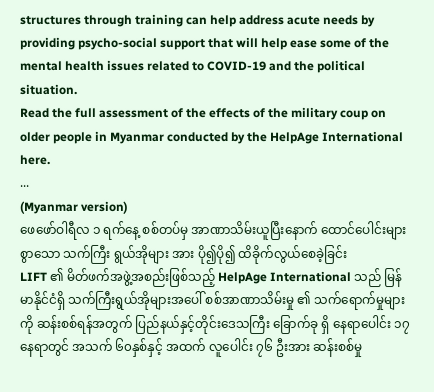structures through training can help address acute needs by providing psycho-social support that will help ease some of the mental health issues related to COVID-19 and the political situation.
Read the full assessment of the effects of the military coup on older people in Myanmar conducted by the HelpAge International here.
...
(Myanmar version)
ဖေဖော်ဝါရီလ ၁ ရက်နေ့ စစ်တပ်မှ အာဏာသိမ်းယူပြီးနောက် ထောင်ပေါင်းများစွာသော သက်ကြီး ရွယ်အိုများ အား ပို၍ပို၍ ထိခိုက်လွယ်စေခဲ့ခြင်း
LIFT ၏ မိတ်ဖက်အဖွဲ့အစည်းဖြစ်သည့် HelpAge International သည် မြန်မာနိုင်ငံရှိ သက်ကြီးရွယ်အိုများအပေါ် စစ်အာဏာသိမ်းမှု ၏ သက်ရောက်မှုများကို ဆန်းစစ်ရန်အတွက် ပြည်နယ်နှင့်တိုင်းဒေသကြီး ခြောက်ခု ရှိ နေရာပေါင်း ၁၇ နေရာတွင် အသက် ၆၀နှစ်နှင့် အထက် လူပေါင်း ၇၆ ဦးအား ဆန်းစစ်မှု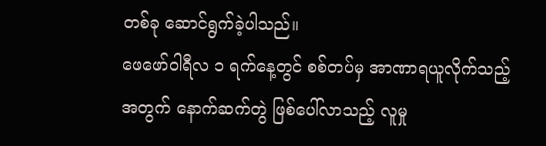တစ်ခု ဆောင်ရွက်ခဲ့ပါသည်။
ဖေဖော်ဝါရီလ ၁ ရက်နေ့တွင် စစ်တပ်မှ အာဏာရယူလိုက်သည့် အတွက် နောက်ဆက်တွဲ ဖြစ်ပေါ်လာသည့် လူမှု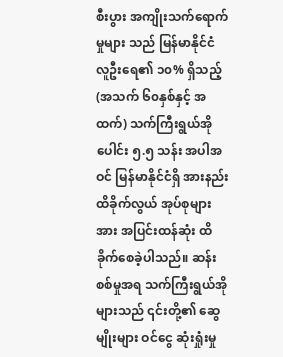စီးပွား အကျိုးသက်ရောက်မှုများ သည် မြန်မာနိုင်ငံ လူဦးရေ၏ ၁၀% ရှိသည့် (အသက် ၆၀နှစ်နှင့် အထက်) သက်ကြီးရွယ်အို ပေါင်း ၅.၅ သန်း အပါအဝင် မြန်မာနိုင်ငံရှိ အားနည်းထိခိုက်လွယ် အုပ်စုများအား အပြင်းထန်ဆုံး ထိခိုက်စေခဲ့ပါသည်။ ဆန်းစစ်မှုအရ သက်ကြီးရွယ်အိုများသည် ၎င်းတို့၏ ဆွေမျိုးများ ဝင်ငွေ ဆုံးရှုံးမှု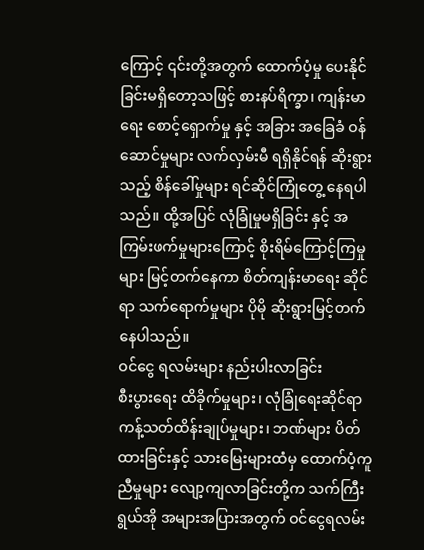ကြောင့် ၎င်းတို့အတွက် ထောက်ပံ့မှု ပေးနိုင်ခြင်းမရှိတော့သဖြင့် စားနပ်ရိက္ခာ၊ ကျန်းမာရေး စောင့်ရှောက်မှု နှင့် အခြား အခြေခံ ဝန်ဆောင်မှုများ လက်လှမ်းမီ ရရှိနိုင်ရန် ဆိုးရွားသည့် စိန်ခေါ်မှုများ ရင်ဆိုင်ကြုံတွေ့ နေရပါသည်။ ထို့အပြင် လုံခြုံမှုမရှိခြင်း နှင့် အကြမ်းဖက်မှုများကြောင့် စိုးရိမ်ကြောင့်ကြမှုများ မြင့်တက်နေကာ စိတ်ကျန်းမာရေး ဆိုင်ရာ သက်ရောက်မှုများ ပိုမို ဆိုးရွားမြင့်တက်နေပါသည်။
ဝင်ငွေ ရလမ်းများ နည်းပါးလာခြင်း
စီးပွားရေး ထိခိုက်မှုများ၊ လုံခြုံရေးဆိုင်ရာ ကန့်သတ်ထိန်းချုပ်မှုများ၊ ဘဏ်များ ပိတ်ထားခြင်းနှင့် သားမြေးများထံမှ ထောက်ပံ့ကူညီမှုများ လျော့ကျလာခြင်းတို့က သက်ကြီးရွယ်အို အများအပြားအတွက် ဝင်ငွေရလမ်း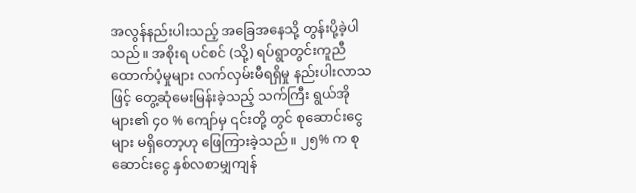အလွန်နည်းပါးသည့် အခြေအနေသို့ တွန်းပို့ခဲ့ပါသည်။ အစိုးရ ပင်စင် (သို့) ရပ်ရွာတွင်းကူညီထောက်ပံ့မှုများ လက်လှမ်းမီရရှိမှု နည်းပါးလာသဖြင့် တွေ့ဆုံမေးမြန်းခဲ့သည့် သက်ကြီး ရွယ်အိုများ၏ ၄၀ % ကျော်မှ ၎င်းတို့ တွင် စုဆောင်းငွေများ မရှိတော့ဟု ဖြေကြားခဲ့သည်။ ၂၅% က စုဆောင်းငွေ နှစ်လစာမျှကျန်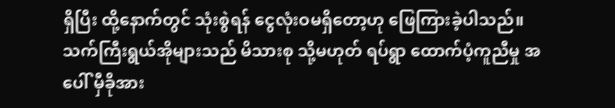ရှိပြီး ထို့နောက်တွင် သုံးစွဲရန် ငွေလုံးဝမရှိတော့ဟု ဖြေကြားခဲ့ပါသည်။
သက်ကြီးရွယ်အိုများသည် မိသားစု သို့မဟုတ် ရပ်ရွာ ထောက်ပံ့ကူညီမှု အပေါ် မှီခိုအား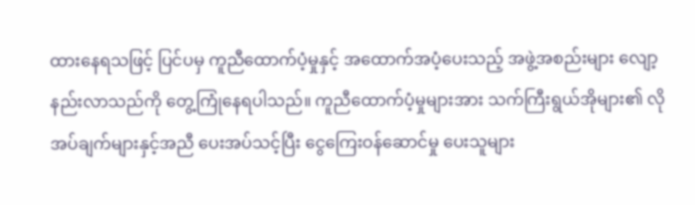ထားနေရသဖြင့် ပြင်ပမှ ကူညီထောက်ပံ့မှုနှင့် အထောက်အပံ့ပေးသည့် အဖွဲ့အစည်းများ လျော့နည်းလာသည်ကို တွေ့ကြုံနေရပါသည်။ ကူညီထောက်ပံ့မှုများအား သက်ကြီးရွယ်အိုများ၏ လိုအပ်ချက်များနှင့်အညီ ပေးအပ်သင့်ပြီး ငွေကြေးဝန်ဆောင်မှု ပေးသူများ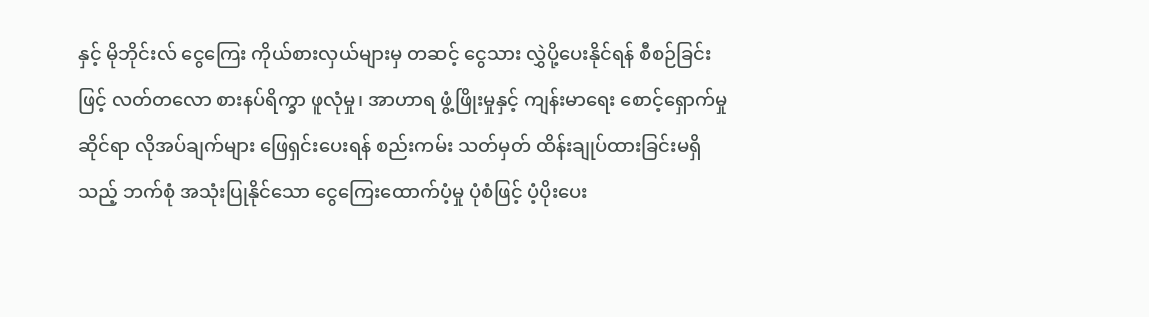နှင့် မိုဘိုင်းလ် ငွေကြေး ကိုယ်စားလှယ်များမှ တဆင့် ငွေသား လွှဲပို့ပေးနိုင်ရန် စီစဉ်ခြင်းဖြင့် လတ်တလော စားနပ်ရိက္ခာ ဖူလုံမှု၊ အာဟာရ ဖွံ့ဖြိုးမှုနှင့် ကျန်းမာရေး စောင့်ရှောက်မှုဆိုင်ရာ လိုအပ်ချက်များ ဖြေရှင်းပေးရန် စည်းကမ်း သတ်မှတ် ထိန်းချုပ်ထားခြင်းမရှိသည့် ဘက်စုံ အသုံးပြုနိုင်သော ငွေကြေးထောက်ပံ့မှု ပုံစံဖြင့် ပံ့ပိုးပေး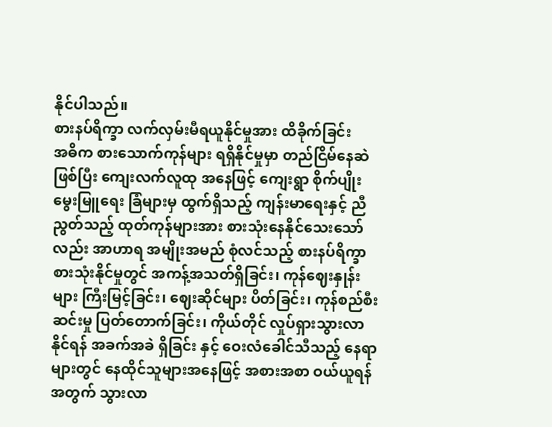နိုင်ပါသည်။
စားနပ်ရိက္ခာ လက်လှမ်းမီရယူနိုင်မှုအား ထိခိုက်ခြင်း
အဓိက စားသောက်ကုန်များ ရရှိနိုင်မှုမှာ တည်ငြိမ်နေဆဲဖြစ်ပြီး ကျေးလက်လူထု အနေဖြင့် ကျေးရွာ စိုက်ပျိုးမွေးမြူရေး ခြံများမှ ထွက်ရှိသည့် ကျန်းမာရေးနှင့် ညီညွတ်သည့် ထုတ်ကုန်များအား စားသုံးနေနိုင်သေးသော်လည်း အာဟာရ အမျိုးအမည် စုံလင်သည့် စားနပ်ရိက္ခာ စားသုံးနိုင်မှုတွင် အကန့်အသတ်ရှိခြင်း၊ ကုန်ဈေးနှုန်းများ ကြီးမြင့်ခြင်း၊ ဈေးဆိုင်များ ပိတ်ခြင်း၊ ကုန်စည်စီးဆင်းမှု ပြတ်တောက်ခြင်း၊ ကိုယ်တိုင် လှုပ်ရှားသွားလာနိုင်ရန် အခက်အခဲ ရှိခြင်း နှင့် ဝေးလံခေါင်သီသည့် နေရာများတွင် နေထိုင်သူများအနေဖြင့် အစားအစာ ဝယ်ယူရန်အတွက် သွားလာ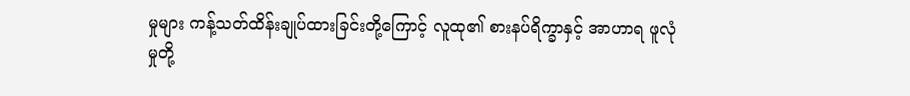မှုများ ကန့်သတ်ထိန်းချုပ်ထားခြင်းတို့ကြောင့် လူထု၏ စားနပ်ရိက္ခာနှင့် အာဟာရ ဖူလုံမှုတို့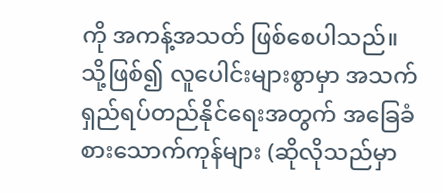ကို အကန့်အသတ် ဖြစ်စေပါသည်။ သို့ဖြစ်၍ လူပေါင်းများစွာမှာ အသက်ရှည်ရပ်တည်နိုင်ရေးအတွက် အခြေခံစားသောက်ကုန်များ (ဆိုလိုသည်မှာ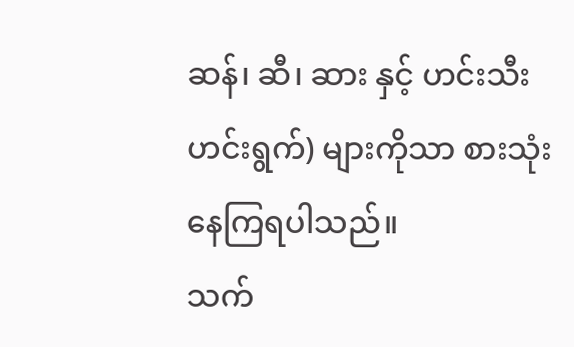ဆန်၊ ဆီ၊ ဆား နှင့် ဟင်းသီးဟင်းရွက်) များကိုသာ စားသုံးနေကြရပါသည်။
သက်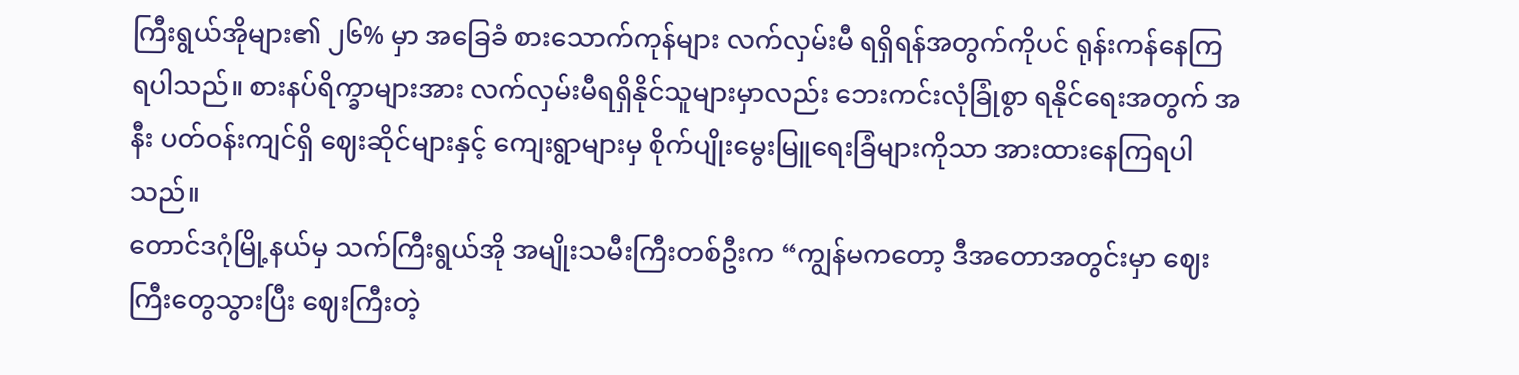ကြီးရွယ်အိုများ၏ ၂၆% မှာ အခြေခံ စားသောက်ကုန်များ လက်လှမ်းမီ ရရှိရန်အတွက်ကိုပင် ရုန်းကန်နေကြ ရပါသည်။ စားနပ်ရိက္ခာများအား လက်လှမ်းမီရရှိနိုင်သူများမှာလည်း ဘေးကင်းလုံခြုံစွာ ရနိုင်ရေးအတွက် အနီး ပတ်ဝန်းကျင်ရှိ ဈေးဆိုင်များနှင့် ကျေးရွာများမှ စိုက်ပျိုးမွေးမြူရေးခြံများကိုသာ အားထားနေကြရပါသည်။
တောင်ဒဂုံမြို့နယ်မှ သက်ကြီးရွယ်အို အမျိုးသမီးကြီးတစ်ဦးက “ကျွန်မကတော့ ဒီအတောအတွင်းမှာ ဈေးကြီးတွေသွားပြီး ဈေးကြီးတဲ့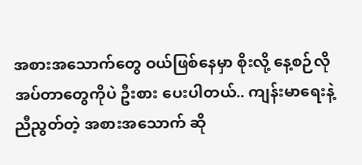အစားအသောက်တွေ ဝယ်ဖြစ်နေမှာ စိုးလို့ နေ့စဉ်လိုအပ်တာတွေကိုပဲ ဦးစား ပေးပါတယ်.. ကျန်းမာရေးနဲ့ ညီညွတ်တဲ့ အစားအသောက် ဆို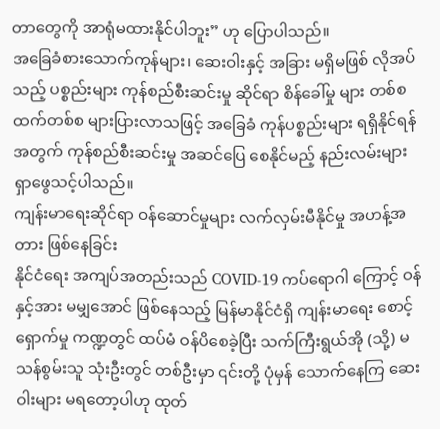တာတွေကို အာရုံမထားနိုင်ပါဘူး” ဟု ပြောပါသည်။
အခြေခံစားသောက်ကုန်များ၊ ဆေးဝါးနှင့် အခြား မရှိမဖြစ် လိုအပ်သည့် ပစ္စည်းများ ကုန်စည်စီးဆင်းမှု ဆိုင်ရာ စိန်ခေါ်မှု များ တစ်စထက်တစ်စ များပြားလာသဖြင့် အခြေခံ ကုန်ပစ္စည်းများ ရရှိနိုင်ရန် အတွက် ကုန်စည်စီးဆင်းမှု အဆင်ပြေ စေနိုင်မည့် နည်းလမ်းများ ရှာဖွေသင့်ပါသည်။
ကျန်းမာရေးဆိုင်ရာ ဝန်ဆောင်မှုများ လက်လှမ်းမီနိုင်မှု အဟန့်အတား ဖြစ်နေခြင်း
နိုင်ငံရေး အကျပ်အတည်းသည် COVID-19 ကပ်ရောဂါ ကြောင့် ဝန်နှင့်အား မမျှအောင် ဖြစ်နေသည့် မြန်မာနိုင်ငံရှိ ကျန်းမာရေး စောင့်ရှောက်မှု ကဏ္ဍတွင် ထပ်မံ ဝန်ပိစေခဲ့ပြီး သက်ကြီးရွယ်အို (သို့) မသန်စွမ်းသူ သုံးဦးတွင် တစ်ဦးမှာ ၎င်းတို့ ပုံမှန် သောက်နေကြ ဆေးဝါးများ မရတော့ပါဟု ထုတ်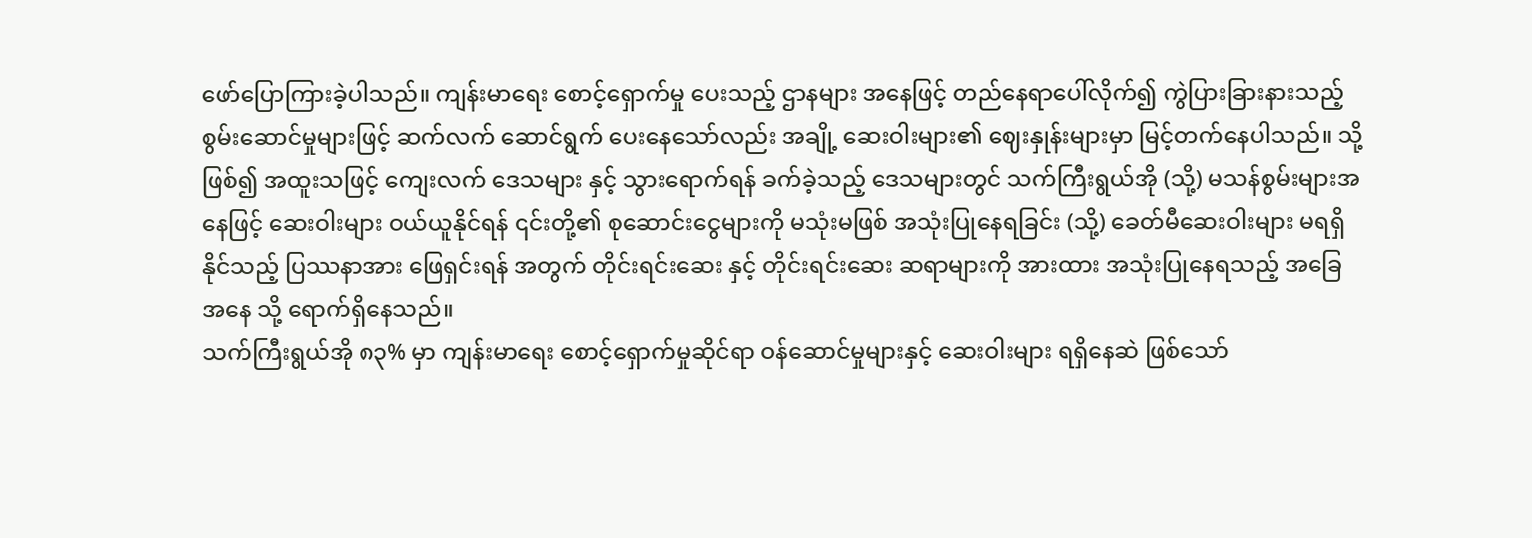ဖော်ပြောကြားခဲ့ပါသည်။ ကျန်းမာရေး စောင့်ရှောက်မှု ပေးသည့် ဌာနများ အနေဖြင့် တည်နေရာပေါ်လိုက်၍ ကွဲပြားခြားနားသည့် စွမ်းဆောင်မှုများဖြင့် ဆက်လက် ဆောင်ရွက် ပေးနေသော်လည်း အချို့ ဆေးဝါးများ၏ ဈေးနှုန်းများမှာ မြင့်တက်နေပါသည်။ သို့ဖြစ်၍ အထူးသဖြင့် ကျေးလက် ဒေသများ နှင့် သွားရောက်ရန် ခက်ခဲ့သည့် ဒေသများတွင် သက်ကြီးရွယ်အို (သို့) မသန်စွမ်းများအနေဖြင့် ဆေးဝါးများ ဝယ်ယူနိုင်ရန် ၎င်းတို့၏ စုဆောင်းငွေများကို မသုံးမဖြစ် အသုံးပြုနေရခြင်း (သို့) ခေတ်မီဆေးဝါးများ မရရှိနိုင်သည့် ပြဿနာအား ဖြေရှင်းရန် အတွက် တိုင်းရင်းဆေး နှင့် တိုင်းရင်းဆေး ဆရာများကို အားထား အသုံးပြုနေရသည့် အခြေအနေ သို့ ရောက်ရှိနေသည်။
သက်ကြီးရွယ်အို ၈၃% မှာ ကျန်းမာရေး စောင့်ရှောက်မှုဆိုင်ရာ ဝန်ဆောင်မှုများနှင့် ဆေးဝါးများ ရရှိနေဆဲ ဖြစ်သော်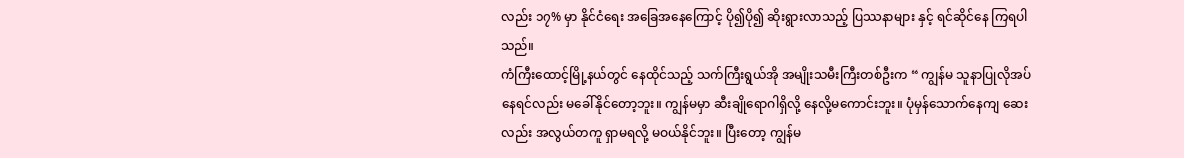လည်း ၁၇% မှာ နိုင်ငံရေး အခြေအနေကြောင့် ပို၍ပို၍ ဆိုးရွားလာသည့် ပြဿနာများ နှင့် ရင်ဆိုင်နေ ကြရပါသည်။
ကံကြီးထောင့်မြို့နယ်တွင် နေထိုင်သည့် သက်ကြီးရွယ်အို အမျိုးသမီးကြီးတစ်ဦးက “ ကျွန်မ သူနာပြုလိုအပ်နေရင်လည်း မခေါ်နိုင်တော့ဘူး။ ကျွန်မမှာ ဆီးချိုရောဂါရှိလို့ နေလို့မကောင်းဘူး။ ပုံမှန်သောက်နေကျ ဆေးလည်း အလွယ်တကူ ရှာမရလို့ မဝယ်နိုင်ဘူး။ ပြီးတော့ ကျွန်မ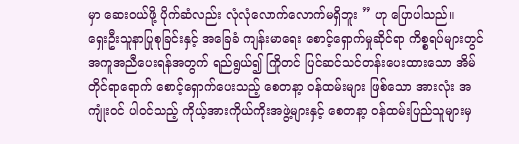မှာ ဆေးဝယ်ဖို့ ပိုက်ဆံလည်း လုံလုံလောက်လောက်မရှိဘူး ” ဟု ပြောပါသည်။
ရှေးဦးသူနာပြုစုခြင်းနှင့် အခြေခံ ကျန်းမာရေး စောင့်ရှောက်မှုဆိုင်ရာ ကိစ္စရပ်များတွင် အကူအညီပေးရန်အတွက် ရည်ရွယ်၍ ကြိုတင် ပြင်ဆင်သင်တန်းပေးထားသော အိမ်တိုင်ရာရောက် စောင့်ရှောက်ပေးသည့် စေတနာ့ ဝန်ထမ်းများ ဖြစ်သော အားလုံး အကျုံးဝင် ပါဝင်သည့် ကိုယ့်အားကိုယ်ကိုးအဖွဲ့များနှင့် စေတနာ့ ဝန်ထမ်းပြည်သူများမှ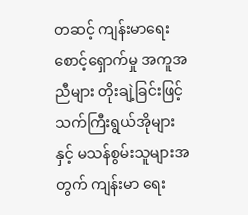တဆင့် ကျန်းမာရေး စောင့်ရှောက်မှု အကူအညီများ တိုးချဲ့ခြင်းဖြင့် သက်ကြီးရွယ်အိုများနှင့် မသန်စွမ်းသူများအတွက် ကျန်းမာ ရေး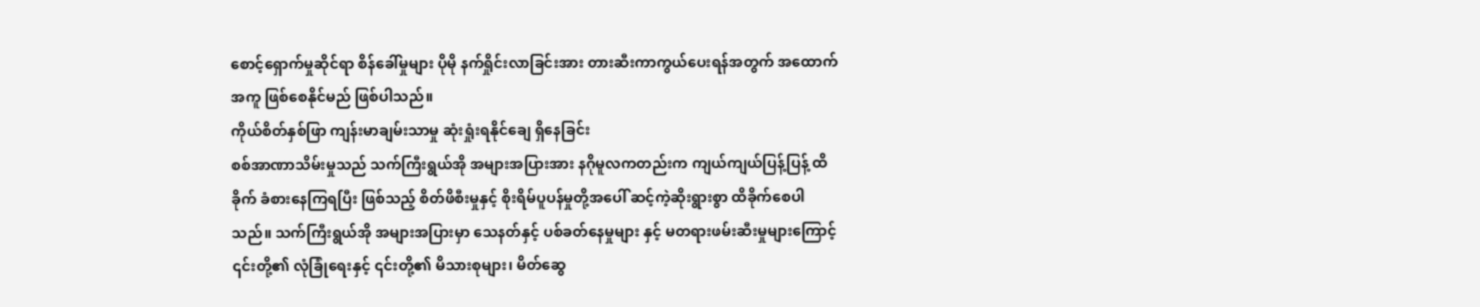စောင့်ရှောက်မှုဆိုင်ရာ စိန်ခေါ်မှုများ ပိုမို နက်ရှိုင်းလာခြင်းအား တားဆီးကာကွယ်ပေးရန်အတွက် အထောက်အကူ ဖြစ်စေနိုင်မည် ဖြစ်ပါသည်။
ကိုယ်စိတ်နှစ်ဖြာ ကျန်းမာချမ်းသာမှု ဆုံးရှုံးရနိုင်ချေ ရှိနေခြင်း
စစ်အာဏာသိမ်းမှုသည် သက်ကြီးရွယ်အို အများအပြားအား နဂိုမူလကတည်းက ကျယ်ကျယ်ပြန့်ပြန့် ထိခိုက် ခံစားနေကြရပြီး ဖြစ်သည့် စိတ်ဖိစီးမှုနှင့် စိုးရိမ်ပူပန်မှုတို့အပေါ် ဆင့်ကဲ့ဆိုးရွားစွာ ထိခိုက်စေပါသည်။ သက်ကြီးရွယ်အို အများအပြားမှာ သေနတ်နှင့် ပစ်ခတ်နေမှုများ နှင့် မတရားဖမ်းဆီးမှုများကြောင့် ၎င်းတို့၏ လုံခြုံရေးနှင့် ၎င်းတို့၏ မိသားစုများ၊ မိတ်ဆွေ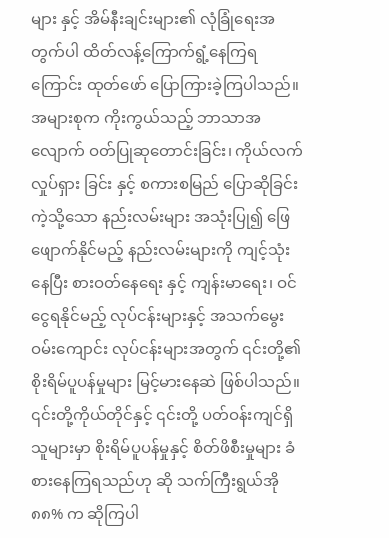များ နှင့် အိမ်နီးချင်းများ၏ လုံခြုံရေးအတွက်ပါ ထိတ်လန့်ကြောက်ရွံ့နေကြရကြောင်း ထုတ်ဖော် ပြောကြားခဲ့ကြပါသည်။ အများစုက ကိုးကွယ်သည့် ဘာသာအလျောက် ဝတ်ပြုဆုတောင်းခြင်း၊ ကိုယ်လက် လှုပ်ရှား ခြင်း နှင့် စကားစမြည် ပြောဆိုခြင်းကဲ့သို့သော နည်းလမ်းများ အသုံးပြု၍ ဖြေဖျောက်နိုင်မည့် နည်းလမ်းများကို ကျင့်သုံး နေပြီး စားဝတ်နေရေး နှင့် ကျန်းမာရေး၊ ဝင်ငွေရနိုင်မည့် လုပ်ငန်းများနှင့် အသက်မွေးဝမ်းကျောင်း လုပ်ငန်းများအတွက် ၎င်းတို့၏ စိုးရိမ်ပူပန်မှုများ မြင့်မားနေဆဲ ဖြစ်ပါသည်။
၎င်းတို့ကိုယ်တိုင်နှင့် ၎င်းတို့ ပတ်ဝန်းကျင်ရှိသူများမှာ စိုးရိမ်ပူပန်မှုနှင့် စိတ်ဖိစီးမှုများ ခံစားနေကြရသည်ဟု ဆို သက်ကြီးရွယ်အို ၈၈% က ဆိုကြပါ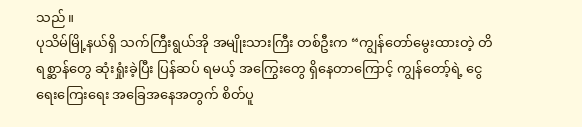သည်။
ပုသိမ်မြို့နယ်ရှိ သက်ကြီးရွယ်အို အမျိုးသားကြီး တစ်ဦးက “ကျွန်တော်မွေးထားတဲ့ တိရစ္ဆာန်တွေ ဆုံးရှုံးခဲ့ပြီး ပြန်ဆပ် ရမယ့် အကြွေးတွေ ရှိနေတာကြောင့် ကျွန်တော့်ရဲ့ ငွေရေးကြေးရေး အခြေအနေအတွက် စိတ်ပူ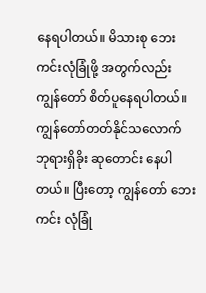နေရပါတယ်။ မိသားစု ဘေးကင်းလုံခြုံဖို့ အတွက်လည်း ကျွန်တော် စိတ်ပူနေရပါတယ်။ ကျွန်တော်တတ်နိုင်သလောက် ဘုရားရှိခိုး ဆုတောင်း နေပါတယ်။ ပြီးတော့ ကျွန်တော် ဘေးကင်း လုံခြုံ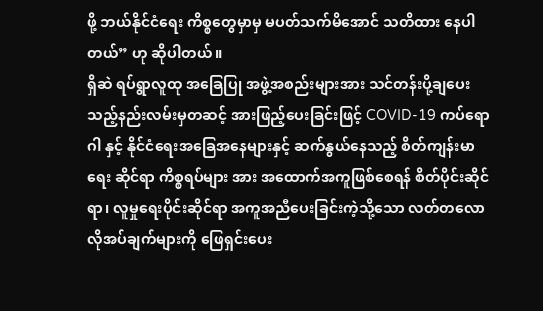ဖို့ ဘယ်နိုင်ငံရေး ကိစ္စတွေမှာမှ မပတ်သက်မိအောင် သတိထား နေပါတယ်” ဟု ဆိုပါတယ်။
ရှိဆဲ ရပ်ရွာလူထု အခြေပြု အဖွဲ့အစည်းများအား သင်တန်းပို့ချပေးသည့်နည်းလမ်းမှတဆင့် အားဖြည့်ပေးခြင်းဖြင့် COVID-19 ကပ်ရောဂါ နှင့် နိုင်ငံရေးအခြေအနေများနှင့် ဆက်နွယ်နေသည့် စိတ်ကျန်းမာရေး ဆိုင်ရာ ကိစ္စရပ်များ အား အထောက်အကူဖြစ်စေရန် စိတ်ပိုင်းဆိုင်ရာ၊ လူမှုရေးပိုင်းဆိုင်ရာ အကူအညီပေးခြင်းကဲ့သို့သော လတ်တလော လိုအပ်ချက်များကို ဖြေရှင်းပေး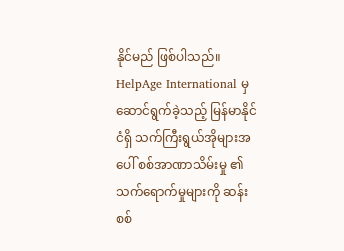နိုင်မည် ဖြစ်ပါသည်။
HelpAge International မှ ဆောင်ရွက်ခဲ့သည့် မြန်မာနိုင်ငံရှိ သက်ကြီးရွယ်အိုများအပေါ် စစ်အာဏာသိမ်းမှု ၏ သက်ရောက်မှုများကို ဆန်းစစ်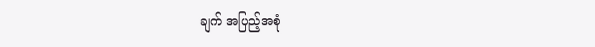ချက် အပြည့်အစုံ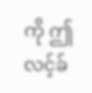ကို ဤ လင့်ခ်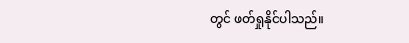တွင် ဖတ်ရှုနိုင်ပါသည်။